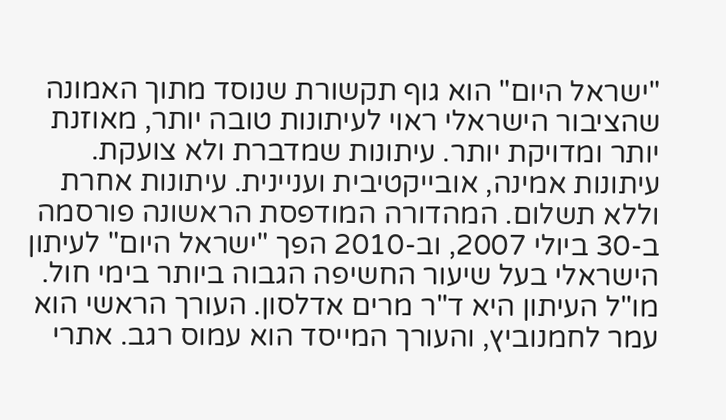"ישראל היום" הוא גוף תקשורת שנוסד מתוך האמונה שהציבור הישראלי ראוי לעיתונות טובה יותר, מאוזנת יותר ומדויקת יותר. עיתונות שמדברת ולא צועקת. עיתונות אמינה, אובייקטיבית ועניינית. עיתונות אחרת וללא תשלום. המהדורה המודפסת הראשונה פורסמה ב-30 ביולי 2007, וב-2010 הפך "ישראל היום" לעיתון הישראלי בעל שיעור החשיפה הגבוה ביותר בימי חול. מו"ל העיתון היא ד"ר מרים אדלסון. העורך הראשי הוא עמר לחמנוביץ, והעורך המייסד הוא עמוס רגב. אתרי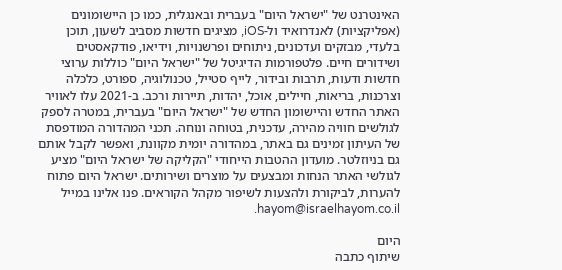האינטרנט של "ישראל היום" בעברית ובאנגלית, כמו כן היישומונים (אפליקציות) לאנדרואיד ול-iOS, מציגים חדשות מסביב לשעון, תוכן בלעדי, מבזקים ועדכונים, ניתוחים ופרשנויות, וידיאו, פודקאסטים ושידורים חיים. פלטפורמות הדיגיטל של "ישראל היום" כוללות ערוצי חדשות ודעות, תרבות ובידור, לייף סטייל, טכנולוגיה, ספורט, כלכלה וצרכנות, בריאות, חיילים, אוכל, יהדות, תיירות ורכב. ב-2021 עלו לאוויר האתר החדש והיישומון החדש של "ישראל היום" בעברית, במטרה לספק לגולשים חוויה מהירה, עדכנית, בטוחה ונוחה. תכני המהדורה המודפסת של העיתון זמינים גם באתר, במהדורה יומית מקוונת, ואפשר לקבל אותם גם בניוזלטר. מועדון ההטבות הייחודי "הקליקה של ישראל היום" מציע לגולשי האתר הנחות ומבצעים על מוצרים ושירותים. ישראל היום פתוח להערות, לביקורת ולהצעות לשיפור מקהל הקוראים. פנו אלינו במייל hayom@israelhayom.co.il.

היום
שיתוף כתבה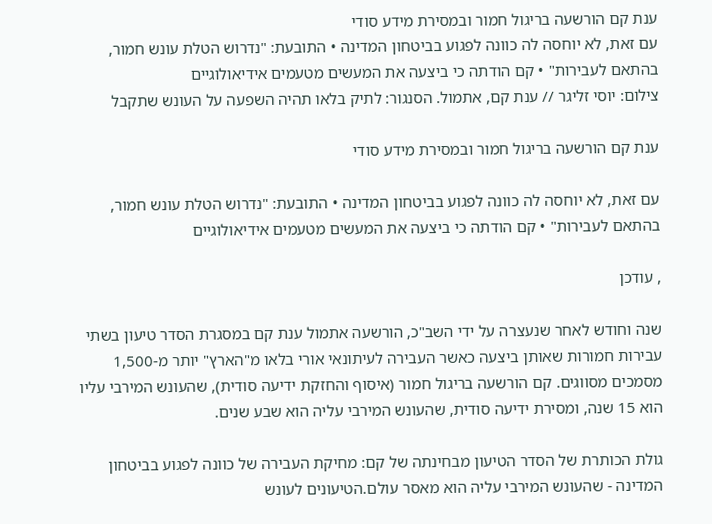ענת קם הורשעה בריגול חמור ובמסירת מידע סודי
עם זאת, לא יוחסה לה כוונה לפגוע בביטחון המדינה • התובעת: "נדרוש הטלת עונש חמור, בהתאם לעבירות" • קם הודתה כי ביצעה את המעשים מטעמים אידיאולוגיים
צילום: יוסי זליגר // ענת קם, אתמול. הסנגור: לתיק בלאו תהיה השפעה על העונש שתקבל

ענת קם הורשעה בריגול חמור ובמסירת מידע סודי

עם זאת, לא יוחסה לה כוונה לפגוע בביטחון המדינה • התובעת: "נדרוש הטלת עונש חמור, בהתאם לעבירות" • קם הודתה כי ביצעה את המעשים מטעמים אידיאולוגיים

, עודכן

שנה וחודש לאחר שנעצרה על ידי השב"כ, הורשעה אתמול ענת קם במסגרת הסדר טיעון בשתי עבירות חמורות שאותן ביצעה כאשר העבירה לעיתונאי אורי בלאו מ"הארץ" יותר מ-1,500 מסמכים מסווגים. קם הורשעה בריגול חמור (איסוף והחזקת ידיעה סודית), שהעונש המירבי עליו הוא 15 שנה, ומסירת ידיעה סודית, שהעונש המירבי עליה הוא שבע שנים.

גולת הכותרת של הסדר הטיעון מבחינתה של קם: מחיקת העבירה של כוונה לפגוע בביטחון המדינה - שהעונש המירבי עליה הוא מאסר עולם.הטיעונים לעונש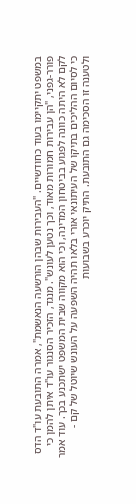במשפט יתקיימו בעוד כחודשיים. "העבירות שבהן הורשעה הנאשמת", אמרה התובעת עו"ד הדס פורר-גפני, "הן עבירות חמורות מאוד, וכך נטען לעונש". מנגד, הזכיר הסנגור עו"ד איתן להמן כי לקם לא היתה כוונה לפגוע בביטחון המדינה, וכי הוא מקווה שבית המשפט ישתכנע בכך. עוד אמר כי לסיום ההליכים בתיקו של העיתונאי אורי בלאו תהיה השפעה על העונש שיוטל של קם - ולטענה זו הסכימה גם התובעת. התיק יוכרע בשבועות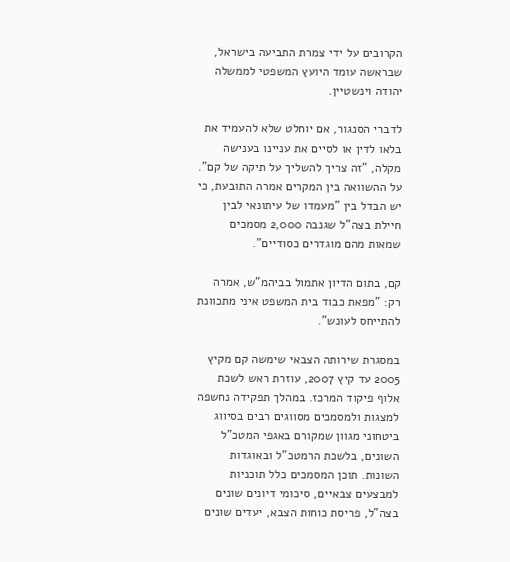הקרובים על ידי צמרת התביעה בישראל, שבראשה עומד היועץ המשפטי לממשלה יהודה וינשטיין.

לדברי הסנגור, אם יוחלט שלא להעמיד את בלאו לדין או לסיים את עניינו בענישה מקלה, "זה צריך להשליך על תיקה של קם". על ההשוואה בין המקרים אמרה התובעת, כי יש הבדל בין "מעמדו של עיתונאי לבין חיילת בצה"ל שגנבה 2,000 מסמכים שמאות מהם מוגדרים כסודיים".

קם, בתום הדיון אתמול בביהמ"ש, אמרה רק: "מפאת כבוד בית המשפט איני מתכוונת להתייחס לעונש".

במסגרת שירותה הצבאי שימשה קם מקיץ 2005 עד קיץ 2007, עוזרת ראש לשכת אלוף פיקוד המרכז. במהלך תפקידה נחשפה למצגות ולמסמכים מסווגים רבים בסיווג ביטחוני מגוון שמקורם באגפי המטכ"ל השונים, בלשכת הרמטכ"ל ובאוגדות השונות. תוכן המסמכים כלל תוכניות למבצעים צבאיים, סיכומי דיונים שונים בצה"ל, פריסת כוחות הצבא, יעדים שונים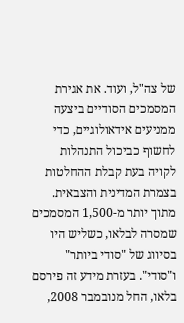של צה"ל, ועוד. את אגירת המסמכים הסודיים ביצעה ממניעים אידאולוגיים, כדי לחשוף כביכול התנהלות לקויה בעת קבלת ההחלטות בצמרת המדינית והצבאית. מתוך יותר מ-1,500 המסמכים שמסרה לבלאו, כשליש היו בסיווג של "סודי ביותר" ו"סודי". בעזרת מידע זה פירסם בלאו, החל מנובמבר 2008,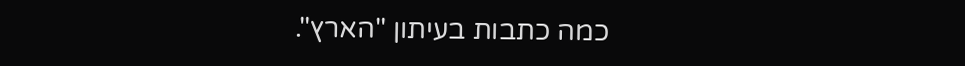כמה כתבות בעיתון "הארץ".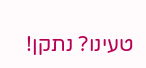טעינו? נתקן!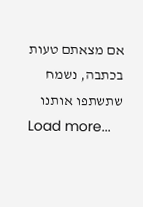אם מצאתם טעות בכתבה, נשמח שתשתפו אותנו
Load more...